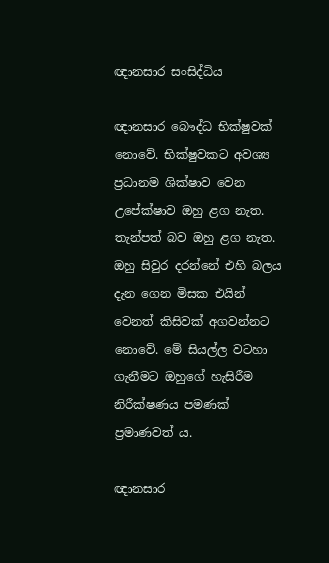ඥානසාර සංසිද්ධිය

ඥානසාර බෞද්ධ භික්ෂුවක් නොවේ. භික්ෂුවකට අවශ්‍ය ප්‍රධානම ශික්ෂාව වෙන උපේක්ෂාව ඔහු ළග නැත. තැන්පත් බව ඔහු ළග නැත. ඔහු සිවුර දරන්නේ එහි බලය දැන ගෙන මිසක එයින් වෙනත් කිසිවක් අගවන්නට නොවේ. මේ සියල්ල වටහා ගැනීමට ඔහුගේ හැසිරීම නිරීක්ෂණය පමණක් ප්‍රමාණවත් ය.

ඥානසාර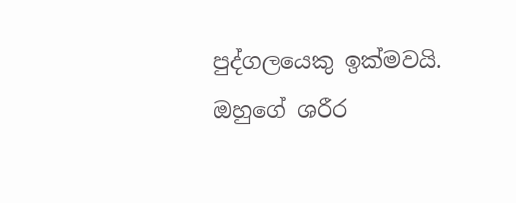පුද්ගලයෙකු ඉක්මවයි. ඔහුගේ ශරීර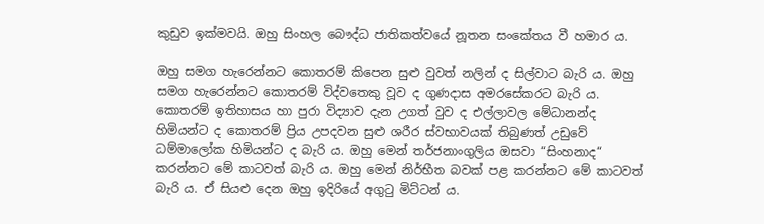කුඩුව ඉක්මවයි. ඔහු සිංහල බෞද්ධ ජාතිකත්වයේ නූතන සංකේතය වී හමාර ය.

ඔහු සමග හැරෙන්නට කොතරම් කිපෙන සුළු වුවත් නලින් ද සිල්වාට බැරි ය. ඔහු සමග හැරෙන්නට කොතරම් විද්වතෙකු වූව ද ගුණදාස අමරසේකරට බැරි ය. කොතරම් ඉතිහාසය හා පුරා විද්‍යාව දැන උගත් වුව ද එල්ලාවල මේධානන්ද හිමියන්ට ද කොතරම් ප්‍රිය උපදවන සුළු ශරීර ස්වභාවයක් තිබුණත් උඩුවේ ධම්මාලෝක හිමියන්ට ද බැරි ය. ඔහු මෙන් තර්ජනාංගුලිය ඔසවා “සිංහනාද“ කරන්නට මේ කාටවත් බැරි ය. ඔහු මෙන් නිර්භීත බවක් පළ කරන්නට මේ කාටවත් බැරි ය. ඒ සියළු දෙන ඔහු ඉදිරියේ අගුටු මිට්ටන් ය.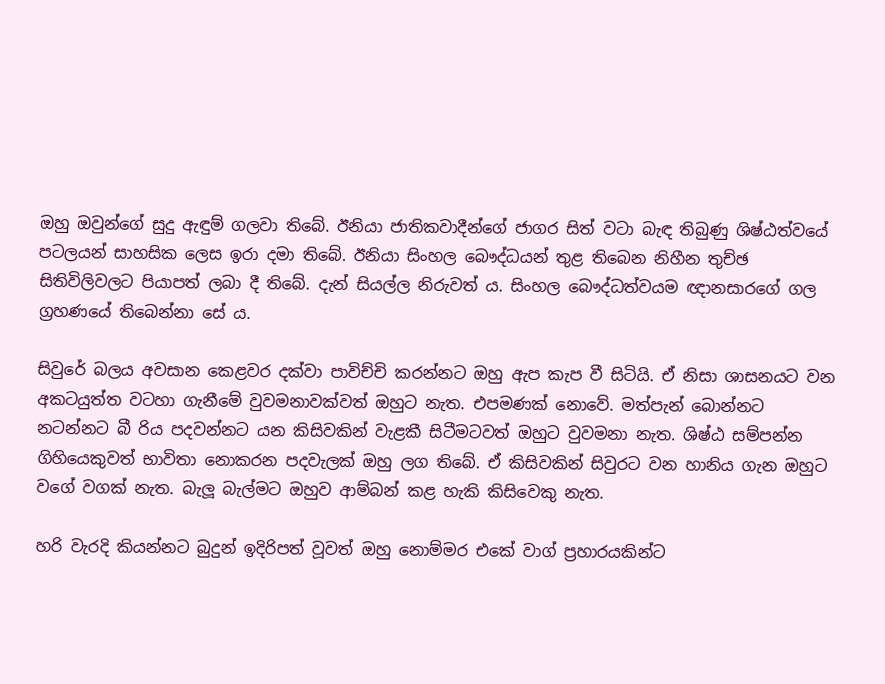ඔහු ඔවුන්ගේ සුදු ඇඳුම් ගලවා තිබේ. ඊනියා ජාතිකවාදීන්ගේ ජාගර සිත් වටා බැඳ තිබුණු ශිෂ්ඨත්වයේ පටලයන් සාහසික ලෙස ඉරා දමා තිබේ. ඊනියා සිංහල බෞද්ධයන් තුළ තිබෙන නිහීන තුච්ඡ සිතිවිලිවලට පියාපත් ලබා දී තිබේ. දැන් සියල්ල නිරුවත් ය. සිංහල බෞද්ධත්වයම ඥානසාරගේ ගල ග්‍රහණයේ තිබෙන්නා සේ ය.

සිවුරේ බලය අවසාන කෙළවර දක්වා පාවිච්චි කරන්නට ඔහු ඇප කැප වී සිටියි. ඒ නිසා ශාසනයට වන අකටයුත්ත වටහා ගැනීමේ වුවමනාවක්වත් ඔහුට නැත. එපමණක් නොවේ. මත්පැන් බොන්නට නටන්නට බී රිය පදවන්නට යන කිසිවකින් වැළකී සිටීමටවත් ඔහුට වුවමනා නැත. ශිෂ්ඨ සම්පන්න ගිහියෙකුවත් භාවිතා නොකරන පදවැලක් ඔහු ලග තිබේ. ඒ කිසිවකින් සිවුරට වන හානිය ගැන ඔහුට වගේ වගක් නැත. බැලූ බැල්මට ඔහුව ආම්බන් කළ හැකි කිසිවෙකු නැත.

හරි වැරදි කියන්නට බුදුන් ඉදිරිපත් වූවත් ඔහු නොම්මර එකේ වාග් ප්‍රහාරයකින්ට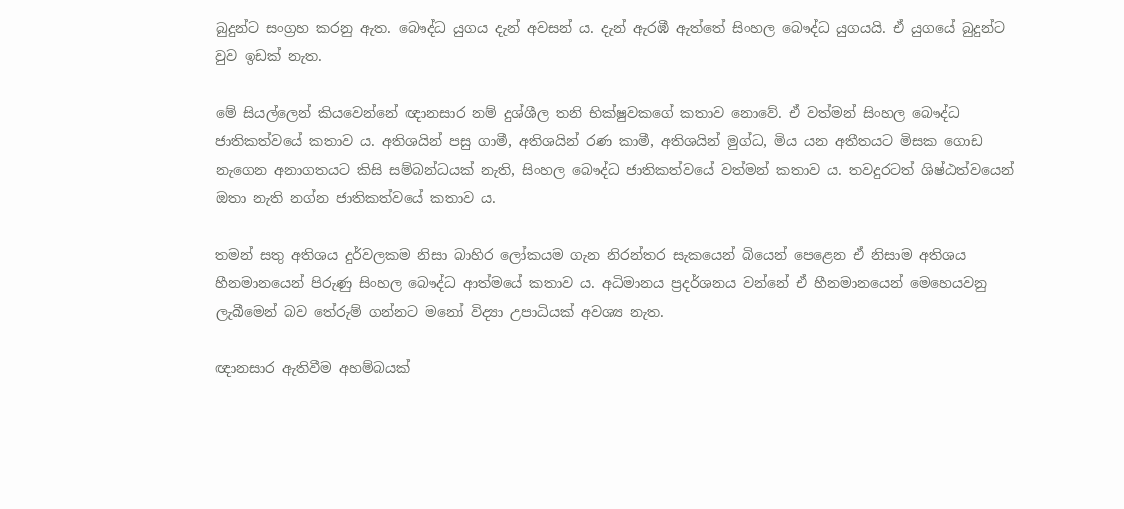බුදුන්ට සංග්‍රහ කරනු ඇත. බෞද්ධ යුගය දැන් අවසන් ය. දැන් ඇරඹී ඇත්තේ සිංහල බෞද්ධ යුගයයි. ඒ යුගයේ බුදුන්ට වුව ඉඩක් නැත.

මේ සියල්ලෙන් කියවෙන්නේ ඥානසාර නම් දුශ්ශීල තනි භික්ෂුවකගේ කතාව නොවේ. ඒ වත්මන් සිංහල බෞද්ධ ජාතිකත්වයේ කතාව ය. අතිශයින් පසු ගාමී, අතිශයින් රණ කාමී, අතිශයින් මුග්ධ, මිය යන අතීතයට මිසක ගොඩ නැගෙන අනාගතයට කිසි සම්බන්ධයක් නැති, සිංහල බෞද්ධ ජාතිකත්වයේ වත්මන් කතාව ය. තවදුරටත් ශිෂ්ඨත්වයෙන් ඔතා නැති නග්න ජාතිකත්වයේ කතාව ය.

තමන් සතු අතිශය දුර්වලකම නිසා බාහිර ලෝකයම ගැන නිරන්තර සැකයෙන් බියෙන් පෙළෙන ඒ නිසාම අතිශය හීනමානයෙන් පිරුණු සිංහල බෞද්ධ ආත්මයේ කතාව ය. අධිමානය ප්‍රදර්ශනය වන්නේ ඒ හීනමානයෙන් මෙහෙයවනු ලැබීමෙන් බව තේරුම් ගන්නට මනෝ විද්‍යා උපාධියක් අවශ්‍ය නැත.

ඥානසාර ඇතිවීම අහම්බයක්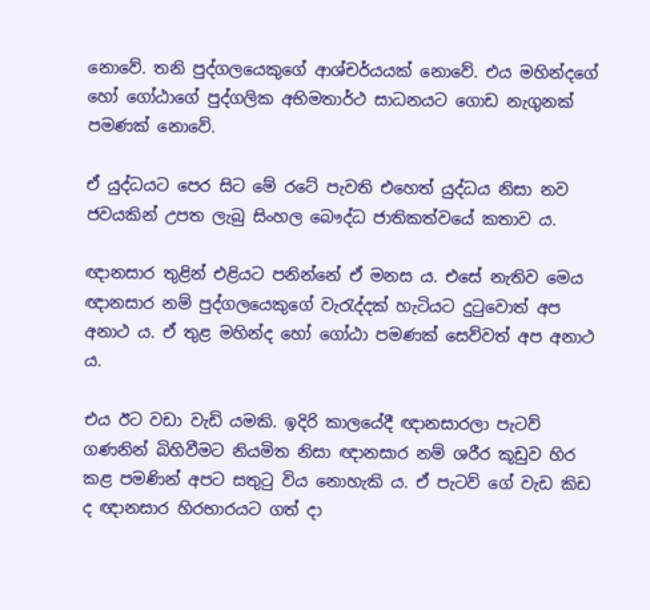නොවේ. තනි පුද්ගලයෙකුගේ ආශ්චර්යයක් නොවේ. එය මහින්දගේ හෝ ගෝඨාගේ පුද්ගලික අභිමතාර්ථ සාධනයට ගොඩ නැගුනක් පමණක් නොවේ.

ඒ යුද්ධයට පෙර සිට මේ රටේ පැවති එහෙත් යුද්ධය නිසා නව ජවයකින් උපත ලැබු සිංහල බෞද්ධ ජාතිකත්වයේ කතාව ය.

ඥානසාර තුළින් එළියට පනින්නේ ඒ මනස ය. එසේ නැතිව මෙය ඥානසාර නම් පුද්ගලයෙකුගේ වැරැද්දක් හැටියට දුටුවොත් අප අනාථ ය. ඒ තුළ මහින්ද හෝ ගෝඨා පමණක් සෙව්වත් අප අනාථ ය.

එය ඊට වඩා වැඩි යමකි. ඉදිරි කාලයේදී ඥානසාරලා පැටව් ගණනින් බිහිවීමට නියමිත නිසා ඥානසාර නම් ශරීර කූඩුව හිර කළ පමණින් අපට සතුටු විය නොහැකි ය. ඒ පැටව් ගේ වැඩ කිඩ ද ඥානසාර හිරභාරයට ගත් දා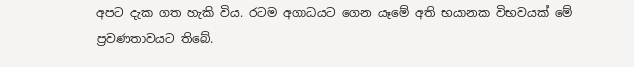අපට දැක ගත හැකි විය. රටම අගාධයට ගෙන යෑමේ අති භයානක විභවයක් මේ ප්‍රවණතාවයට තිබේ.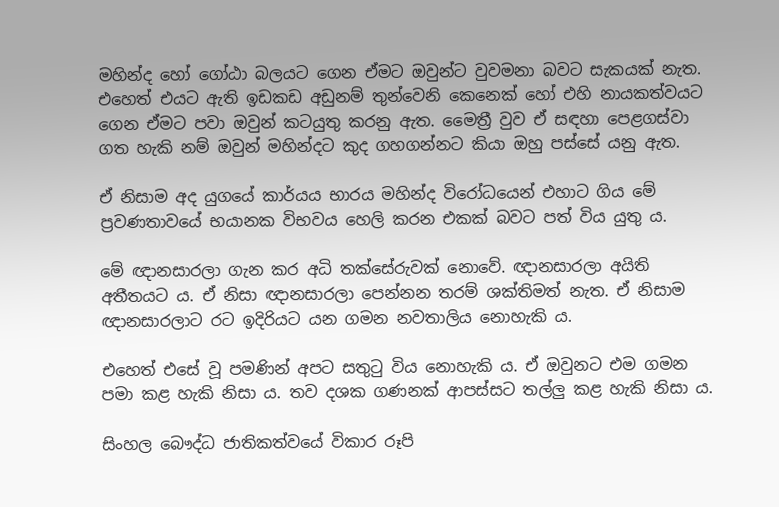මහින්ද හෝ ගෝඨා බලයට ගෙන ඒමට ඔවුන්ට වුවමනා බවට සැකයක් නැත. එහෙත් එයට ඇති ඉඩකඩ අඩුනම් තුන්වෙනි කෙනෙක් හෝ එහි නායකත්වයට ගෙන ඒමට පවා ඔවුන් කටයුතු කරනු ඇත. මෛත්‍රී වුව ඒ සඳහා පෙළගස්වා ගත හැකි නම් ඔවුන් මහින්දට කුද ගහගන්නට කියා ඔහු පස්සේ යනු ඇත.

ඒ නිසාම අද යුගයේ කාර්යය භාරය මහින්ද විරෝධයෙන් එහාට ගිය මේ ප්‍රවණතාවයේ භයානක විභවය හෙලි කරන එකක් බවට පත් විය යුතු ය.

මේ ඥානසාරලා ගැන කර අධි තක්සේරුවක් නොවේ. ඥානසාරලා අයිති අතීතයට ය. ඒ නිසා ඥානසාරලා පෙන්නන තරම් ශක්තිමත් නැත. ඒ නිසාම ඥානසාරලාට රට ඉදිරියට යන ගමන නවතාලිය නොහැකි ය.

එහෙත් එසේ වූ පමණින් අපට සතුටු විය නොහැකි ය. ඒ ඔවුනට එම ගමන පමා කළ හැකි නිසා ය. තව දශක ගණනක් ආපස්සට තල්ලු කළ හැකි නිසා ය.

සිංහල බෞද්ධ ජාතිකත්වයේ විකාර රූපි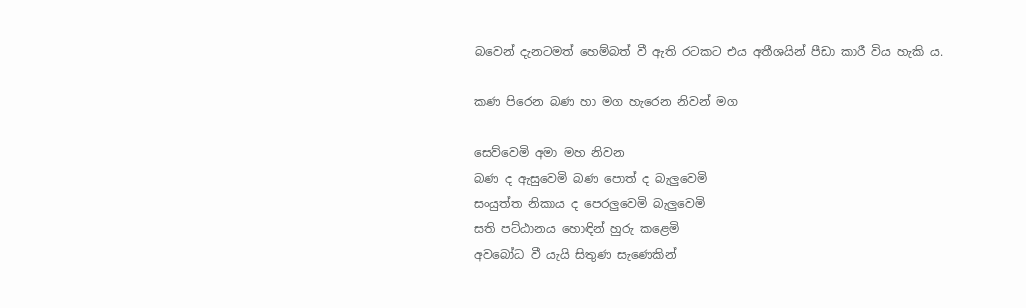බවෙන් දැනටමත් හෙම්බත් වී ඇති රටකට එය අතීශයින් පීඩා කාරී විය හැකි ය.

කණ පිරෙන බණ හා මග හැරෙන නිවන් මග

සෙව්වෙමි අමා මහ නිවන
බණ ද ඇසුවෙමි බණ පොත් ද බැලුවෙමි
සංයුත්ත නිකාය ද පෙරලුවෙමි බැලුවෙමි
සති පට්ඨානය හොඳින් හුරු කළෙමි
අවබෝධ වී යැයි සිතුණ සැණෙකින්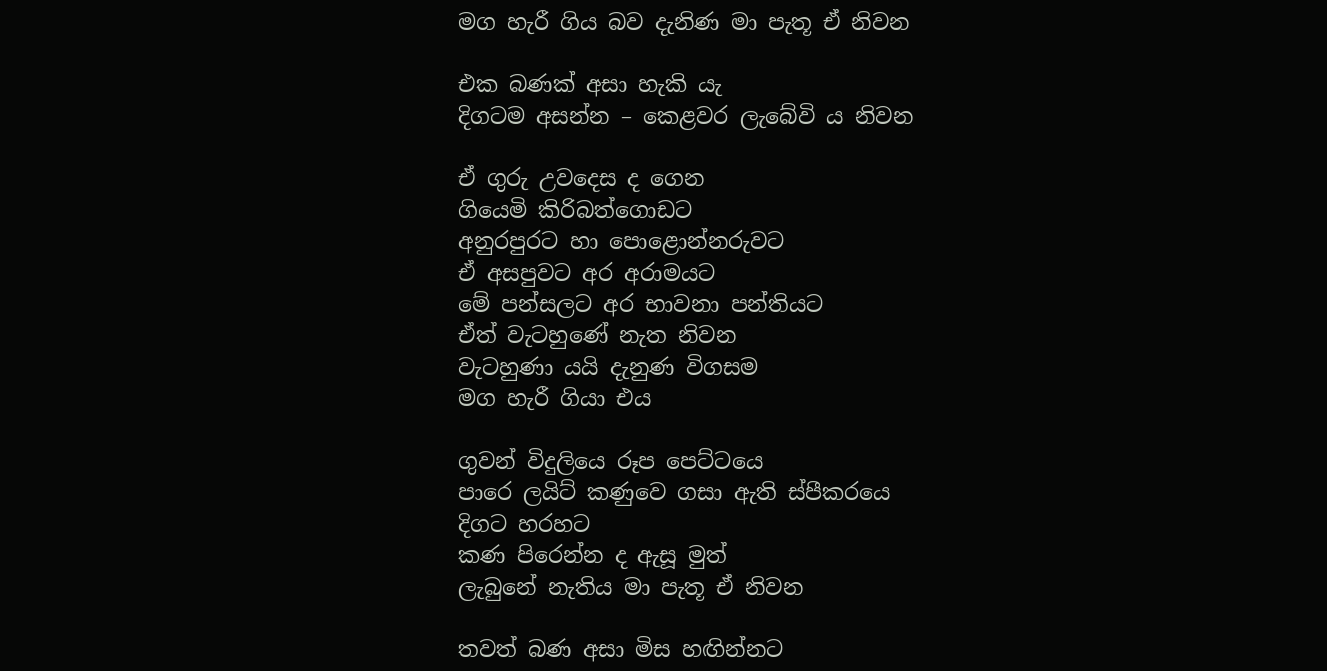මග හැරී ගිය බව දැනිණ මා පැතූ ඒ නිවන

එක බණක් අසා හැකි යැ
දිගටම අසන්න – කෙළවර ලැබේවි ය නිවන

ඒ ගුරු උවදෙස ද ගෙන
ගියෙමි කිරිබත්ගොඩට
අනුරපුරට හා පොළොන්නරුවට
ඒ අසපුවට අර අරාමයට
මේ පන්සලට අර භාවනා පන්තියට
ඒත් වැටහුණේ නැත නිවන
වැටහුණා යයි දැනුණ විගසම
මග හැරී ගියා එය

ගුවන් විදුලියෙ රූප පෙට්ටයෙ
පාරෙ ලයිට් කණුවෙ ගසා ඇති ස්පීකරයෙ
දිගට හරහට
කණ පිරෙන්න ද ඇසූ මුත්
ලැබුනේ නැතිය මා පැතූ ඒ නිවන

තවත් බණ අසා මිස හඟින්නට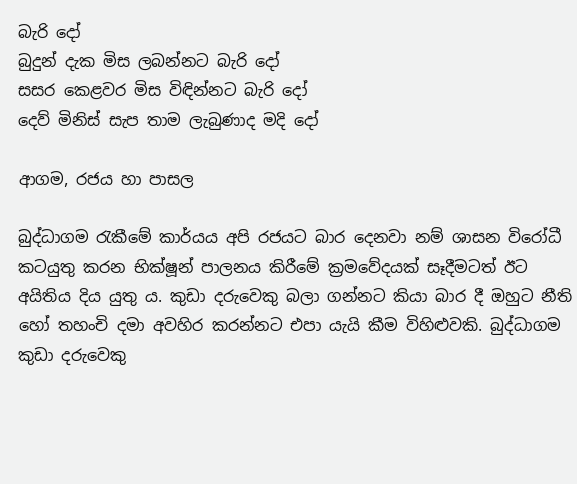බැරි දෝ
බුදුන් දැක මිස ලබන්නට බැරි දෝ
සසර කෙළවර මිස විඳින්නට බැරි දෝ
දෙව් මිනිස් සැප තාම ලැබුණාද මදි දෝ

ආගම, රජය හා පාසල

බුද්ධාගම රැකීමේ කාර්යය අපි රජයට බාර දෙනවා නම් ශාසන විරෝධී කටයුතු කරන භික්ෂූන් පාලනය කිරීමේ ක්‍රමවේදයක් සෑදීමටත් ඊට අයිතිය දිය යුතු ය. කුඩා දරුවෙකු බලා ගන්නට කියා බාර දී ඔහුට නීති හෝ තහංචි දමා අවහිර කරන්නට එපා යැයි කීම විහිළුවකි. බුද්ධාගම කුඩා දරුවෙකු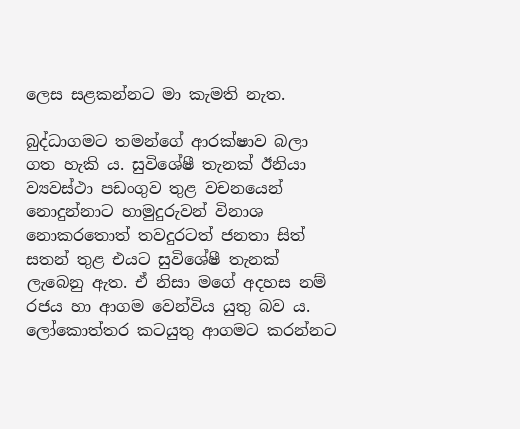ලෙස සළකන්නට මා කැමති නැත.

බුද්ධාගමට තමන්ගේ ආරක්ෂාව බලා ගත හැකි ය. සුවිශේෂී තැනක් ඊනියා ව්‍යවස්ථා පඩංගුව තුළ වචනයෙන් නොදුන්නාට හාමුදුරුවන් විනාශ නොකරතොත් තවදුරටත් ජනතා සිත් සතන් තුළ එයට සුවිශේෂී තැනක් ලැබෙනු ඇත. ඒ නිසා මගේ අදහස නම් රජය හා ආගම වෙන්විය යුතු බව ය. ලෝකොත්තර කටයුතු ආගමට කරන්නට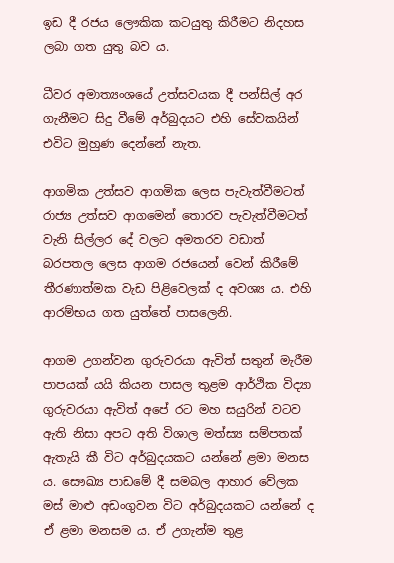ඉඩ දී රජය ලෞකික කටයුතු කිරීමට නිදහස ලබා ගත යුතු බව ය.

ධීවර අමාත්‍යංශයේ උත්සවයක දී පන්සිල් අර ගැනීමට සිදු වීමේ අර්බුදයට එහි සේවකයින් එවිට මුහුණ දෙන්නේ නැත.

ආගමික උත්සව ආගමික ලෙස පැවැත්වීමටත් රාජ්‍ය උත්සව ආගමෙන් තොරව පැවැත්වීමටත් වැනි සිල්ලර දේ වලට අමතරව වඩාත් බරපතල ලෙස ආගම රජයෙන් වෙන් කිරීමේ තීරණාත්මක වැඩ පිළිවෙලක් ද අවශ්‍ය ය. එහි ආරම්භය ගත යුත්තේ පාසලෙනි.

ආගම උගන්වන ගුරුවරයා ඇවිත් සතුන් මැරීම පාපයක් යයි කියන පාසල තුළම ආර්ථික විද්‍යා ගුරුවරයා ඇවිත් අපේ රට මහ සයුරින් වටව ඇති නිසා අපට අති විශාල මත්ස්‍ය සම්පතක් ඇතැයි කී විට අර්බුදයකට යන්නේ ළමා මනස ය. සෞඛ්‍ය පාඩමේ දී සමබල ආහාර වේලක මස් මාළු අඩංගුවන විට අර්බුදයකට යන්නේ ද ඒ ළමා මනසම ය. ඒ උගැන්ම තුළ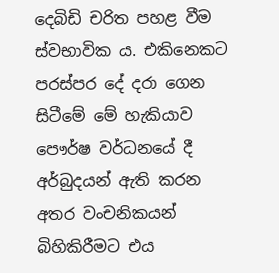දෙබිඩි චරිත පහළ වීම ස්වභාවික ය. එකිනෙකට පරස්පර දේ දරා ගෙන සිටීමේ මේ හැකියාව පෞර්ෂ වර්ධනයේ දී අර්බුදයන් ඇති කරන අතර වංචනිකයන් බිහිකිරීමට එය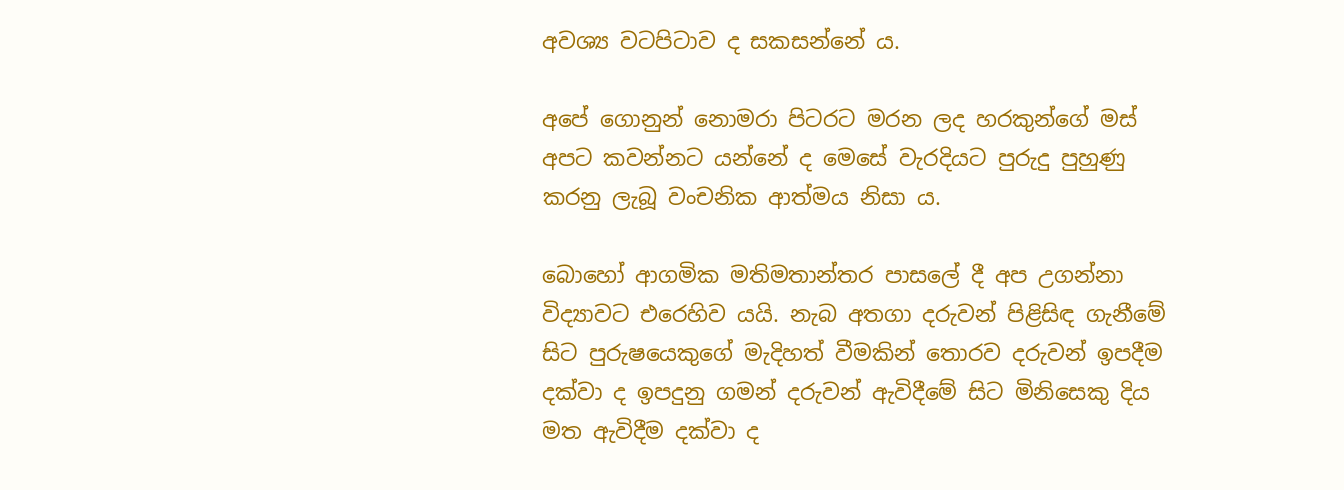අවශ්‍ය වටපිටාව ද සකසන්නේ ය.

අපේ ගොනුන් නොමරා පිටරට මරන ලද හරකුන්ගේ මස් අපට කවන්නට යන්නේ ද මෙසේ වැරදියට පුරුදු පුහුණු කරනු ලැබූ වංචනික ආත්මය නිසා ය.

බොහෝ ආගමික මතිමතාන්තර පාසලේ දී අප උගන්නා විද්‍යාවට එරෙහිව යයි. නැබ අතගා දරුවන් පිළිසිඳ ගැනීමේ සිට පුරුෂයෙකුගේ මැදිහත් වීමකින් තොරව දරුවන් ඉපදීම දක්වා ද ඉපදුනු ගමන් දරුවන් ඇවිදීමේ සිට මිනිසෙකු දිය මත ඇවිදීම දක්වා ද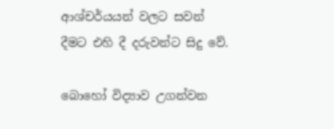ආශ්චර්යයන් වලට සවන් දීමට එහි දී දරුවන්ට සිදු වේ.

බොහෝ විද්‍යාව උගන්වන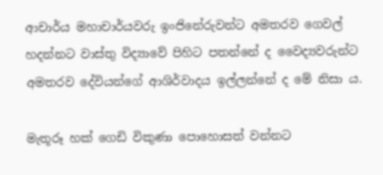ආචාර්ය මහාචාර්යවරු ඉංජිනේරුවන්ට අමතරව ගෙවල් හදන්නට වාස්තු විද්‍යාවේ පිහිට පතන්නේ ද වෛද්‍යවරුන්ට අමතරව දේවියන්ගේ ආශිර්වාදය ඉල්ලන්නේ ද මේ නිසා ය.

මැතූරූ හක් ගෙඩි විකුණා පොහොසත් වන්නට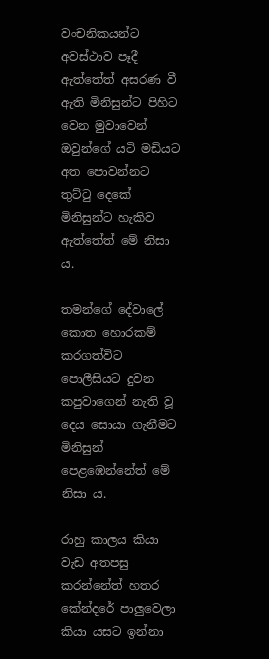වංචනිකයන්ට අවස්ථාව පෑදී ඇත්තේත් අසරණ වී ඇති මිනිසුන්ට පිහිට වෙන මුවාවෙන් ඔවුන්ගේ යටි මඩියට අත පොවන්නට තුට්ටු දෙකේ මිනිසුන්ට හැකිව ඇත්තේත් මේ නිසා ය.

තමන්ගේ දේවාලේ කොත හොරකම් කරගත්විට පොලීසියට දුවන කපුවාගෙන් නැති වූ දෙය සොයා ගැනීමට මිනිසුන් පෙළඹෙන්නේත් මේ නිසා ය.

රාහු කාලය කියා වැඩ අතපසු කරන්නේත් හතර කේන්දරේ පාලුවෙලා කියා යසට ඉන්නා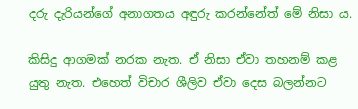දරු දැරියන්ගේ අනාගතය අඳුරු කරන්නේත් මේ නිසා ය.

කිසිදු ආගමක් නරක නැත. ඒ නිසා ඒවා තහනම් කළ යුතු නැත. එහෙත් විචාර ශීලිව ඒවා දෙස බලන්නට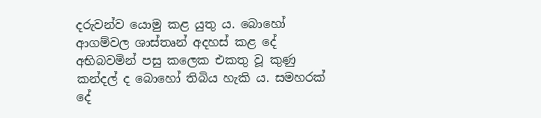දරුවන්ව යොමු කළ යුතු ය. බොහෝ ආගම්වල ශාස්තෘන් අදහස් කළ දේ අභිබවමින් පසු කලෙක එකතු වූ කුණු කන්දල් ද බොහෝ තිබිය හැකි ය. සමහරක් දේ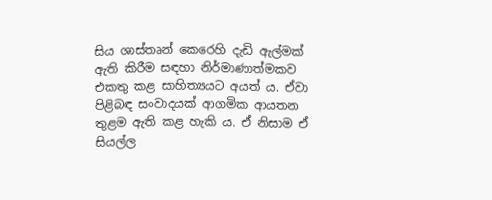සිය ශාස්තෘන් කෙරෙහි දැඩි ඇල්මක් ඇති කිරීම සඳහා නිර්මාණාත්මකව එකතු කළ සාහිත්‍යයට අයත් ය. ඒවා පිළිබඳ සංවාදයක් ආගමික ආයතන තුළම ඇති කළ හැකි ය. ඒ නිසාම ඒ සියල්ල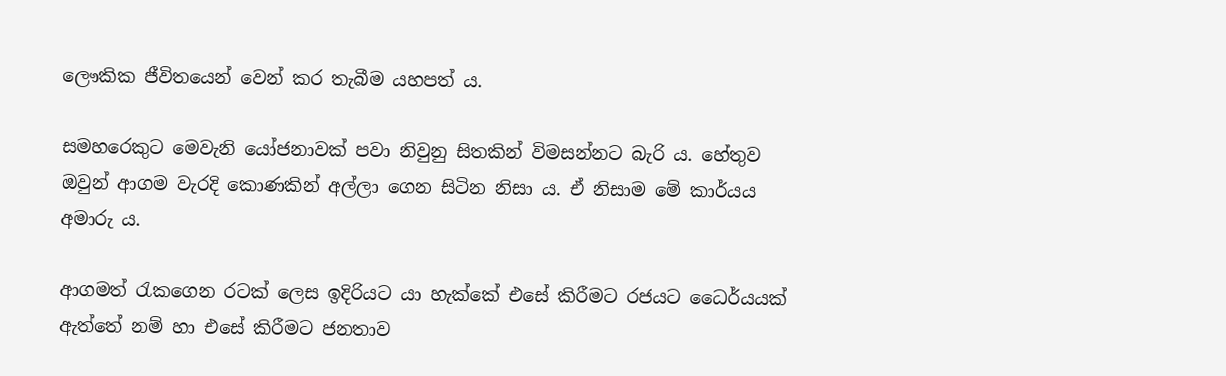ලෞකික ජීවිතයෙන් වෙන් කර තැබීම යහපත් ය.

සමහරෙකුට මෙවැනි යෝජනාවක් පවා නිවුනු සිතකින් විමසන්නට බැරි ය. හේතුව ඔවුන් ආගම වැරදි කොණකින් අල්ලා ගෙන සිටින නිසා ය. ඒ නිසාම මේ කාර්යය අමාරු ය.

ආගමත් රැකගෙන රටක් ලෙස ඉදිරියට යා හැක්කේ එසේ කිරීමට රජයට ධෛර්යයක් ඇත්තේ නම් හා එසේ කිරීමට ජනතාව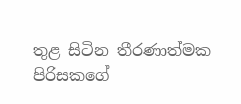තුළ සිටින තීරණාත්මක පිරිසකගේ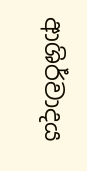ආශිර්වාදය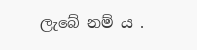ලැබේ නම් ය .